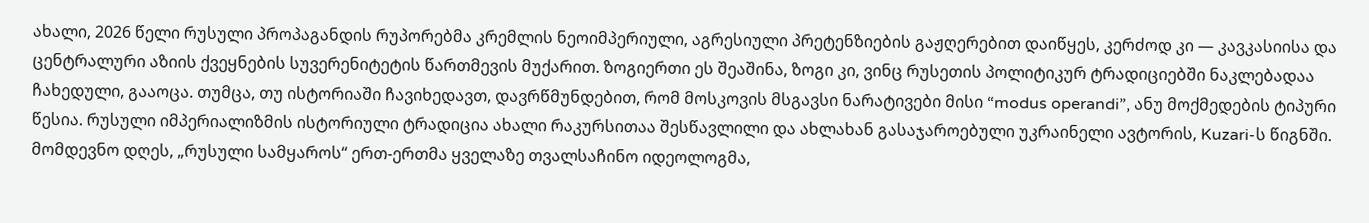ახალი, 2026 წელი რუსული პროპაგანდის რუპორებმა კრემლის ნეოიმპერიული, აგრესიული პრეტენზიების გაჟღერებით დაიწყეს, კერძოდ კი — კავკასიისა და ცენტრალური აზიის ქვეყნების სუვერენიტეტის წართმევის მუქარით. ზოგიერთი ეს შეაშინა, ზოგი კი, ვინც რუსეთის პოლიტიკურ ტრადიციებში ნაკლებადაა ჩახედული, გააოცა. თუმცა, თუ ისტორიაში ჩავიხედავთ, დავრწმუნდებით, რომ მოსკოვის მსგავსი ნარატივები მისი “modus operandi”, ანუ მოქმედების ტიპური წესია. რუსული იმპერიალიზმის ისტორიული ტრადიცია ახალი რაკურსითაა შესწავლილი და ახლახან გასაჯაროებული უკრაინელი ავტორის, Kuzari-ს წიგნში.
მომდევნო დღეს, „რუსული სამყაროს“ ერთ-ერთმა ყველაზე თვალსაჩინო იდეოლოგმა,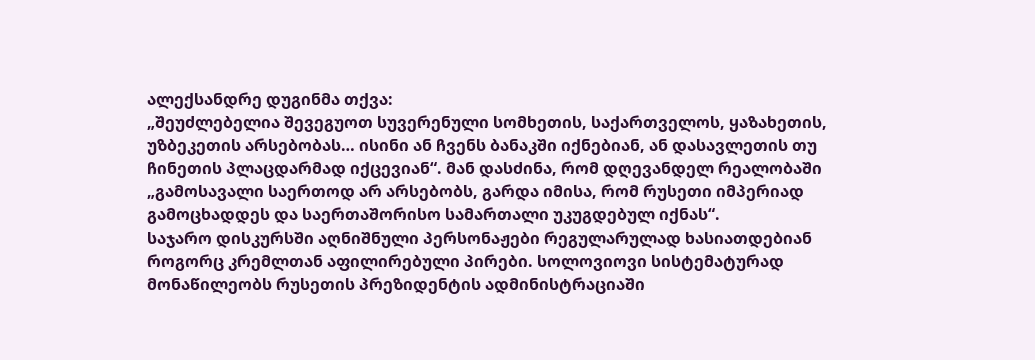ალექსანდრე დუგინმა თქვა:
„შეუძლებელია შევეგუოთ სუვერენული სომხეთის, საქართველოს, ყაზახეთის, უზბეკეთის არსებობას… ისინი ან ჩვენს ბანაკში იქნებიან, ან დასავლეთის თუ ჩინეთის პლაცდარმად იქცევიან“. მან დასძინა, რომ დღევანდელ რეალობაში „გამოსავალი საერთოდ არ არსებობს, გარდა იმისა, რომ რუსეთი იმპერიად გამოცხადდეს და საერთაშორისო სამართალი უკუგდებულ იქნას“.
საჯარო დისკურსში აღნიშნული პერსონაჟები რეგულარულად ხასიათდებიან როგორც კრემლთან აფილირებული პირები. სოლოვიოვი სისტემატურად მონაწილეობს რუსეთის პრეზიდენტის ადმინისტრაციაში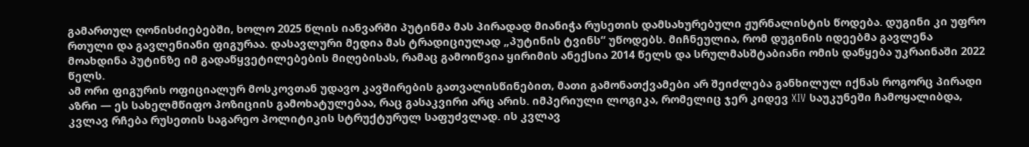გამართულ ღონისძიებებში, ხოლო 2025 წლის იანვარში პუტინმა მას პირადად მიანიჭა რუსეთის დამსახურებული ჟურნალისტის წოდება. დუგინი კი უფრო რთული და გავლენიანი ფიგურაა. დასავლური მედია მას ტრადიციულად „პუტინის ტვინს“ უწოდებს. მიჩნეულია, რომ დუგინის იდეებმა გავლენა მოახდინა პუტინზე იმ გადაწყვეტილებების მიღებისას, რამაც გამოიწვია ყირიმის ანექსია 2014 წელს და სრულმასშტაბიანი ომის დაწყება უკრაინაში 2022 წელს.
ამ ორი ფიგურის ოფიციალურ მოსკოვთან უდავო კავშირების გათვალისწინებით, მათი გამონათქვამები არ შეიძლება განხილულ იქნას როგორც პირადი აზრი — ეს სახელმწიფო პოზიციის გამოხატულებაა, რაც გასაკვირი არც არის. იმპერიული ლოგიკა, რომელიც ჯერ კიდევ XIV საუკუნეში ჩამოყალიბდა, კვლავ რჩება რუსეთის საგარეო პოლიტიკის სტრუქტურულ საფუძვლად. ის კვლავ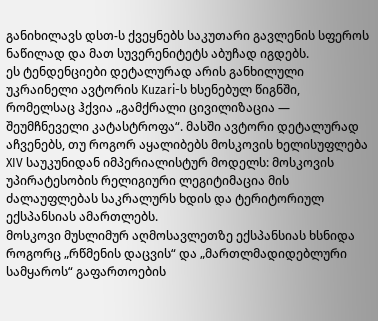განიხილავს დსთ-ს ქვეყნებს საკუთარი გავლენის სფეროს ნაწილად და მათ სუვერენიტეტს აბუჩად იგდებს.
ეს ტენდენციები დეტალურად არის განხილული უკრაინელი ავტორის Kuzari-ს ხსენებულ წიგნში, რომელსაც ჰქვია „გამქრალი ცივილიზაცია — შეუმჩნეველი კატასტროფა“. მასში ავტორი დეტალურად აჩვენებს, თუ როგორ აყალიბებს მოსკოვის ხელისუფლება XIV საუკუნიდან იმპერიალისტურ მოდელს: მოსკოვის უპირატესობის რელიგიური ლეგიტიმაცია მის ძალაუფლებას საკრალურს ხდის და ტერიტორიულ ექსპანსიას ამართლებს.
მოსკოვი მუსლიმურ აღმოსავლეთზე ექსპანსიას ხსნიდა როგორც „რწმენის დაცვის“ და „მართლმადიდებლური სამყაროს“ გაფართოების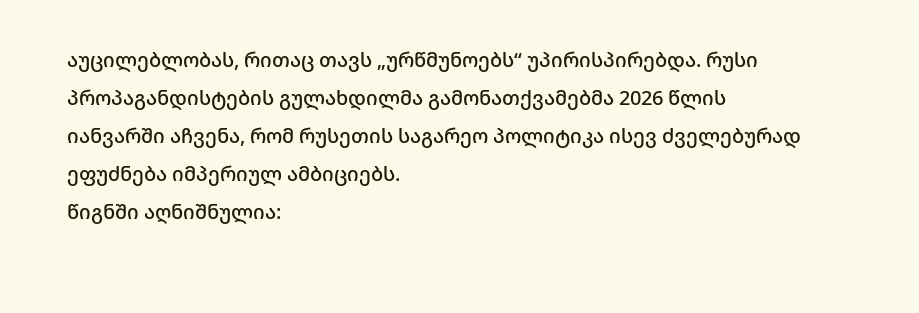აუცილებლობას, რითაც თავს „ურწმუნოებს“ უპირისპირებდა. რუსი პროპაგანდისტების გულახდილმა გამონათქვამებმა 2026 წლის იანვარში აჩვენა, რომ რუსეთის საგარეო პოლიტიკა ისევ ძველებურად ეფუძნება იმპერიულ ამბიციებს.
წიგნში აღნიშნულია: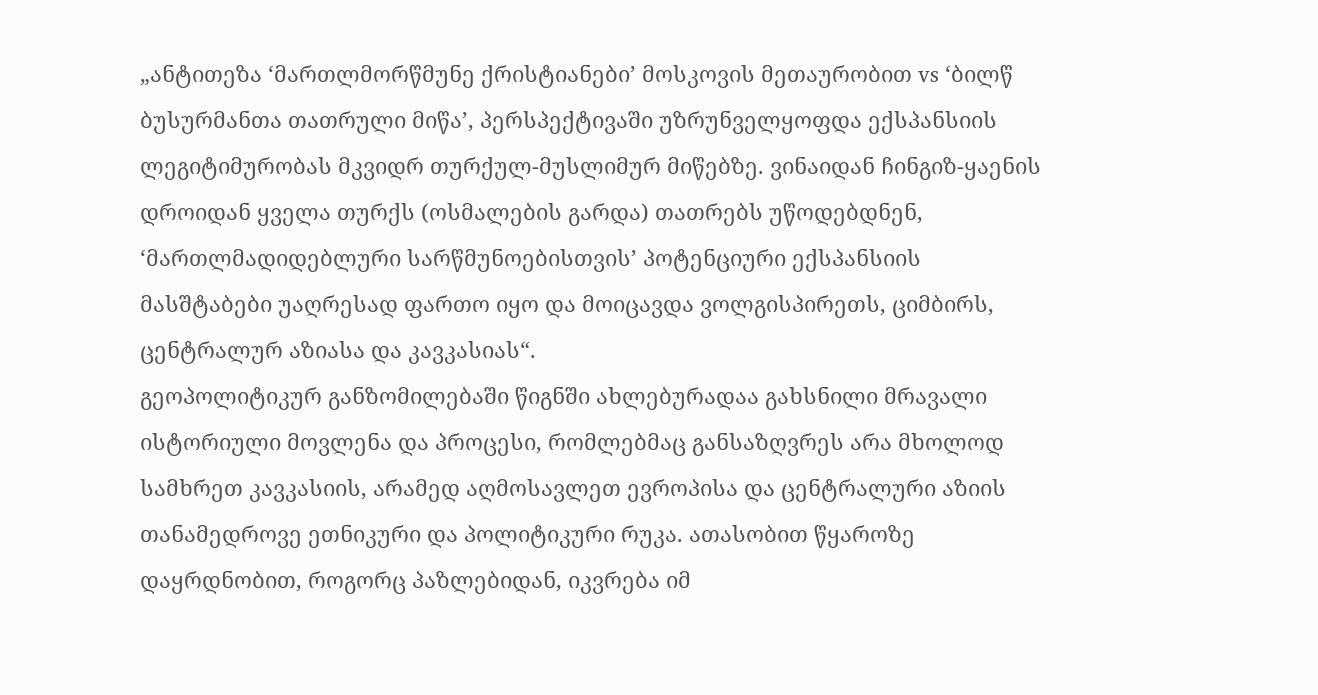„ანტითეზა ‘მართლმორწმუნე ქრისტიანები’ მოსკოვის მეთაურობით vs ‘ბილწ ბუსურმანთა თათრული მიწა’, პერსპექტივაში უზრუნველყოფდა ექსპანსიის ლეგიტიმურობას მკვიდრ თურქულ-მუსლიმურ მიწებზე. ვინაიდან ჩინგიზ-ყაენის დროიდან ყველა თურქს (ოსმალების გარდა) თათრებს უწოდებდნენ, ‘მართლმადიდებლური სარწმუნოებისთვის’ პოტენციური ექსპანსიის მასშტაბები უაღრესად ფართო იყო და მოიცავდა ვოლგისპირეთს, ციმბირს, ცენტრალურ აზიასა და კავკასიას“.
გეოპოლიტიკურ განზომილებაში წიგნში ახლებურადაა გახსნილი მრავალი ისტორიული მოვლენა და პროცესი, რომლებმაც განსაზღვრეს არა მხოლოდ სამხრეთ კავკასიის, არამედ აღმოსავლეთ ევროპისა და ცენტრალური აზიის თანამედროვე ეთნიკური და პოლიტიკური რუკა. ათასობით წყაროზე დაყრდნობით, როგორც პაზლებიდან, იკვრება იმ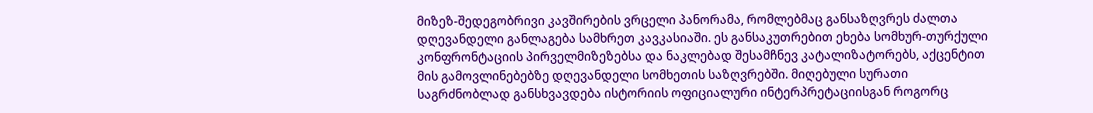მიზეზ-შედეგობრივი კავშირების ვრცელი პანორამა, რომლებმაც განსაზღვრეს ძალთა დღევანდელი განლაგება სამხრეთ კავკასიაში. ეს განსაკუთრებით ეხება სომხურ-თურქული კონფრონტაციის პირველმიზეზებსა და ნაკლებად შესამჩნევ კატალიზატორებს, აქცენტით მის გამოვლინებებზე დღევანდელი სომხეთის საზღვრებში. მიღებული სურათი საგრძნობლად განსხვავდება ისტორიის ოფიციალური ინტერპრეტაციისგან როგორც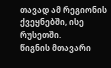თავად ამ რეგიონის ქვეყნებში, ისე რუსეთში.
წიგნის მთავარი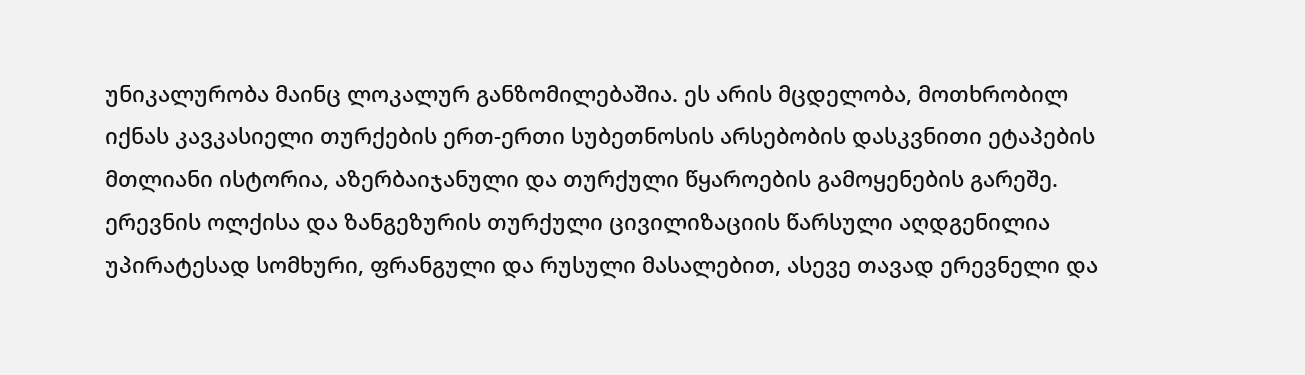უნიკალურობა მაინც ლოკალურ განზომილებაშია. ეს არის მცდელობა, მოთხრობილ იქნას კავკასიელი თურქების ერთ-ერთი სუბეთნოსის არსებობის დასკვნითი ეტაპების მთლიანი ისტორია, აზერბაიჯანული და თურქული წყაროების გამოყენების გარეშე. ერევნის ოლქისა და ზანგეზურის თურქული ცივილიზაციის წარსული აღდგენილია უპირატესად სომხური, ფრანგული და რუსული მასალებით, ასევე თავად ერევნელი და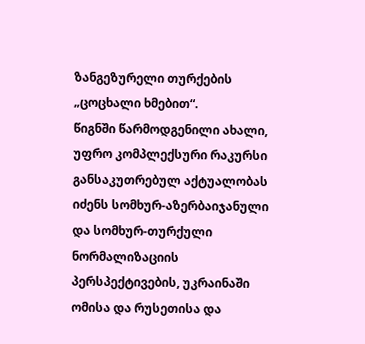ზანგეზურელი თურქების „ცოცხალი ხმებით“.
წიგნში წარმოდგენილი ახალი, უფრო კომპლექსური რაკურსი განსაკუთრებულ აქტუალობას იძენს სომხურ-აზერბაიჯანული და სომხურ-თურქული ნორმალიზაციის პერსპექტივების, უკრაინაში ომისა და რუსეთისა და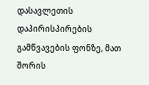დასავლეთის დაპირისპირების გამწვავების ფონზე, მათ შორის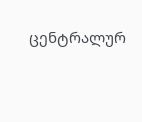ცენტრალურ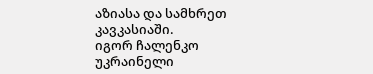აზიასა და სამხრეთ კავკასიაში.
იგორ ჩალენკო
უკრაინელი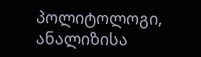პოლიტოლოგი, ანალიზისა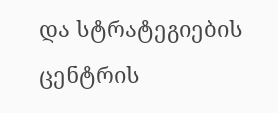და სტრატეგიების ცენტრის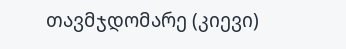თავმჯდომარე (კიევი)